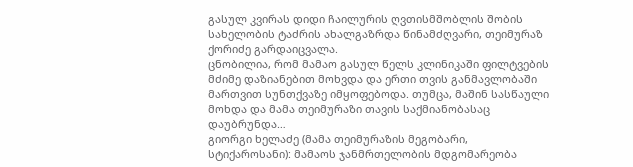გასულ კვირას დიდი ჩაილურის ღვთისმშობლის შობის სახელობის ტაძრის ახალგაზრდა წინამძღვარი, თეიმურაზ ქორიძე გარდაიცვალა.
ცნობილია, რომ მამაო გასულ წელს კლინიკაში ფილტვების მძიმე დაზიანებით მოხვდა და ერთი თვის განმავლობაში მართვით სუნთქვაზე იმყოფებოდა. თუმცა, მაშინ სასწაული მოხდა და მამა თეიმურაზი თავის საქმიანობასაც დაუბრუნდა…
გიორგი ხელაძე (მამა თეიმურაზის მეგობარი, სტიქაროსანი): მამაოს ჯანმრთელობის მდგომარეობა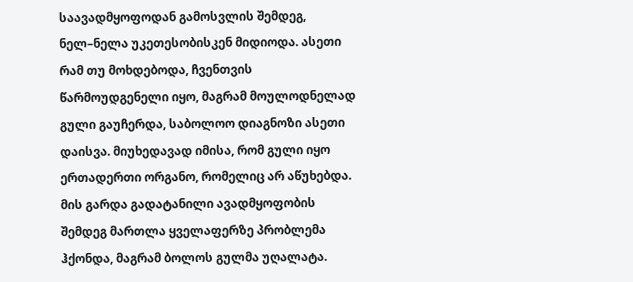საავადმყოფოდან გამოსვლის შემდეგ, ნელ–ნელა უკეთესობისკენ მიდიოდა. ასეთი რამ თუ მოხდებოდა, ჩვენთვის წარმოუდგენელი იყო, მაგრამ მოულოდნელად გული გაუჩერდა, საბოლოო დიაგნოზი ასეთი დაისვა. მიუხედავად იმისა, რომ გული იყო ერთადერთი ორგანო, რომელიც არ აწუხებდა. მის გარდა გადატანილი ავადმყოფობის შემდეგ მართლა ყველაფერზე პრობლემა ჰქონდა, მაგრამ ბოლოს გულმა უღალატა.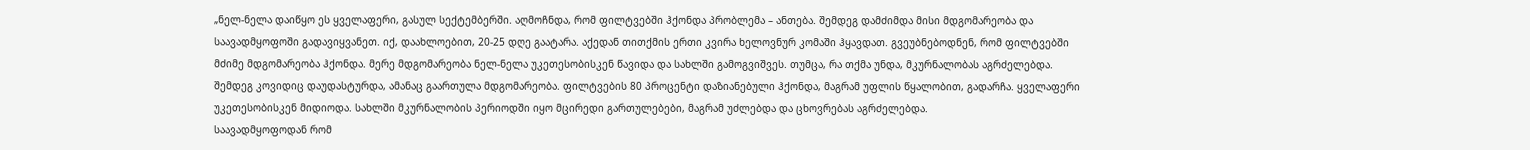„ნელ-ნელა დაიწყო ეს ყველაფერი, გასულ სექტემბერში. აღმოჩნდა, რომ ფილტვებში ჰქონდა პრობლემა – ანთება. შემდეგ დამძიმდა მისი მდგომარეობა და საავადმყოფოში გადავიყვანეთ. იქ, დაახლოებით, 20-25 დღე გაატარა. აქედან თითქმის ერთი კვირა ხელოვნურ კომაში ჰყავდათ. გვეუბნებოდნენ, რომ ფილტვებში მძიმე მდგომარეობა ჰქონდა. მერე მდგომარეობა ნელ-ნელა უკეთესობისკენ წავიდა და სახლში გამოგვიშვეს. თუმცა, რა თქმა უნდა, მკურნალობას აგრძელებდა. შემდეგ კოვიდიც დაუდასტურდა, ამანაც გაართულა მდგომარეობა. ფილტვების 80 პროცენტი დაზიანებული ჰქონდა, მაგრამ უფლის წყალობით, გადარჩა. ყველაფერი უკეთესობისკენ მიდიოდა. სახლში მკურნალობის პერიოდში იყო მცირედი გართულებები, მაგრამ უძლებდა და ცხოვრებას აგრძელებდა.
საავადმყოფოდან რომ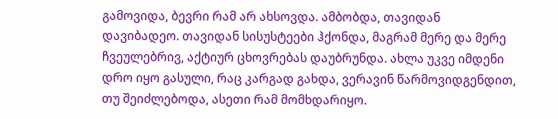გამოვიდა, ბევრი რამ არ ახსოვდა. ამბობდა, თავიდან დავიბადეო. თავიდან სისუსტეები ჰქონდა, მაგრამ მერე და მერე ჩვეულებრივ, აქტიურ ცხოვრებას დაუბრუნდა. ახლა უკვე იმდენი დრო იყო გასული, რაც კარგად გახდა, ვერავინ წარმოვიდგენდით, თუ შეიძლებოდა, ასეთი რამ მომხდარიყო.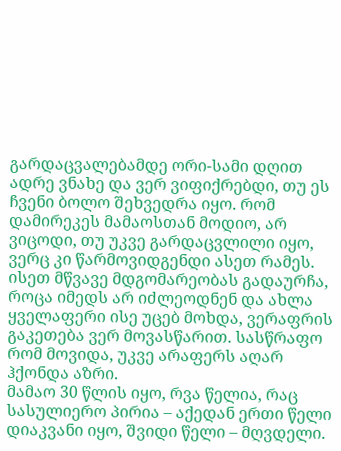გარდაცვალებამდე ორი-სამი დღით ადრე ვნახე და ვერ ვიფიქრებდი, თუ ეს ჩვენი ბოლო შეხვედრა იყო. რომ დამირეკეს მამაოსთან მოდიო, არ ვიცოდი, თუ უკვე გარდაცვლილი იყო, ვერც კი წარმოვიდგენდი ასეთ რამეს. ისეთ მწვავე მდგომარეობას გადაურჩა, როცა იმედს არ იძლეოდნენ და ახლა ყველაფერი ისე უცებ მოხდა, ვერაფრის გაკეთება ვერ მოვასწარით. სასწრაფო რომ მოვიდა, უკვე არაფერს აღარ ჰქონდა აზრი.
მამაო 30 წლის იყო, რვა წელია, რაც სასულიერო პირია – აქედან ერთი წელი დიაკვანი იყო, შვიდი წელი – მღვდელი.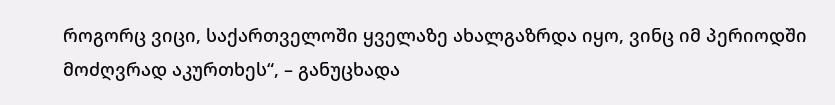როგორც ვიცი, საქართველოში ყველაზე ახალგაზრდა იყო, ვინც იმ პერიოდში მოძღვრად აკურთხეს“, – განუცხადა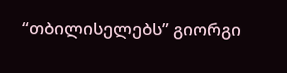“თბილისელებს” გიორგი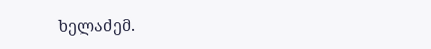ხელაძემ.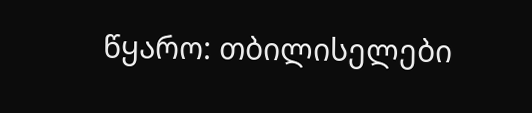წყარო: თბილისელები